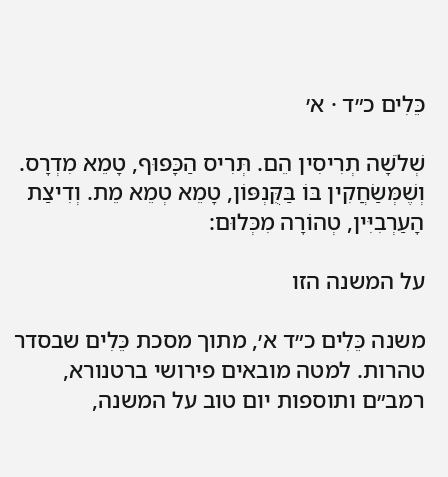כֵּלִים כ״ד · א׳

שְׁלֹשָׁה תְרִיסִין הֵם. תְּרִיס הַכָּפוּף, טָמֵא מִדְרָס. וְשֶׁמְּשַׂחֲקִין בּוֹ בַּקֻּנְפּוֹן, טָמֵא טְמֵא מֵת. וְדִיצַת הָעַרְבִיִּין, טְהוֹרָה מִכְּלוּם:

על המשנה הזו

משנה כֵּלִים כ״ד א׳, מתוך מסכת כֵּלִים שבסדר טהרות. למטה מובאים פירושי ברטנורא, רמב״ם ותוספות יום טוב על המשנה,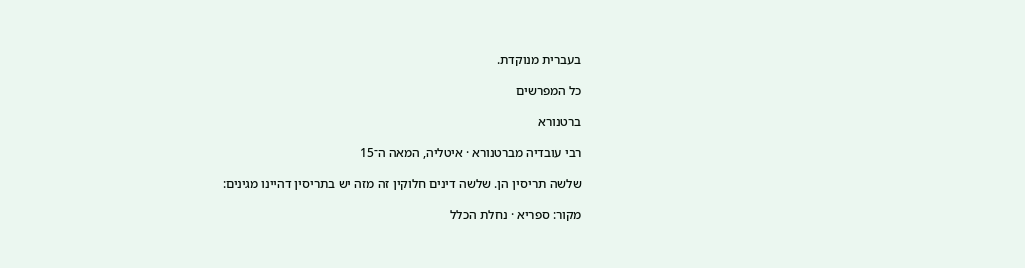בעברית מנוקדת.

כל המפרשים

ברטנורא

רבי עובדיה מברטנורא · איטליה, המאה ה־15

שלשה תריסין הן. שלשה דינים חלוקין זה מזה יש בתריסין דהיינו מגינים:

מקור: ספריא · נחלת הכלל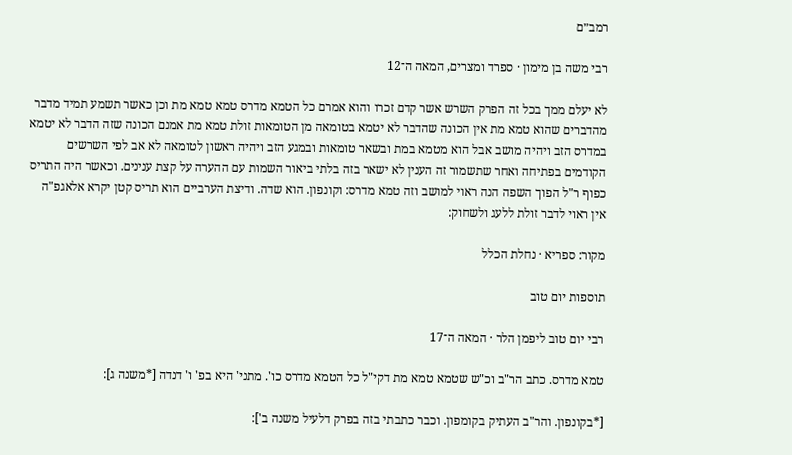רמב״ם

רבי משה בן מימון · ספרד ומצרים, המאה ה־12

לא יעלם ממך בכל זה הפרק השרש אשר קדם זכרו והוא אמרם כל הטמא מדרס טמא טמא מת וכן כאשר תשמע תמיד מדבר מהדברים שהוא טמא מת אין הכונה שהדבר לא יטמא בטומאה מן הטומאות זולת טמא מת אמנם הכונה שזה הדבר לא יטמא במדרס הזב ויהיה מושב אבל הוא מטמא במת ובשאר טומאות ובמגע הזב ויהיה ראשון לטומאה לא אב לפי השרשים הקודמים בפתיחה ואחר שתשמור זה הענין לא ישאר בזה בלתי ביאור השמות עם ההערה על קצת ענינים. וכאשר היה התריס כפוף ר"ל הפוך השפה הנה ראוי למושב וזה טמא מדרס: וקונפון. הוא שדה. ודיצת הערביים הוא תריס קטן יקרא אלאגפ"ה אין ראוי לדבר זולת ללעג ולשחוק:

מקור: ספריא · נחלת הכלל

תוספות יום טוב

רבי יום טוב ליפמן הלר · המאה ה־17

טמא מדרס. כתב הר"ב וכ"ש שטמא טמא מת דקי"ל כל הטמא מדרס כו'. מתני' היא בפ' ו' דנדה [*משנה ג]:

[*בקונפון. והר"ב העתיק בקומפון. וכבר כתבתי בזה בפרק דלעיל משנה ב']: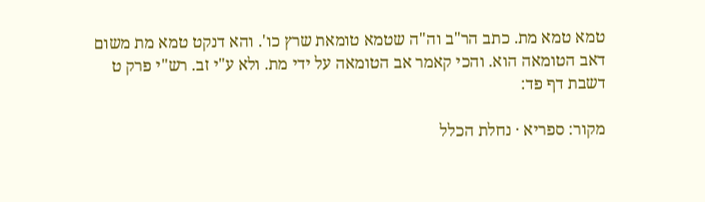טמא טמא מת. כתב הר"ב וה"ה שטמא טומאת שרץ כו'. והא דנקט טמא מת משום דאב הטומאה הוא. והכי קאמר אב הטומאה על ידי מת. ולא ע"י זב. רש"י פרק ט דשבת דף פד:

מקור: ספריא · נחלת הכלל